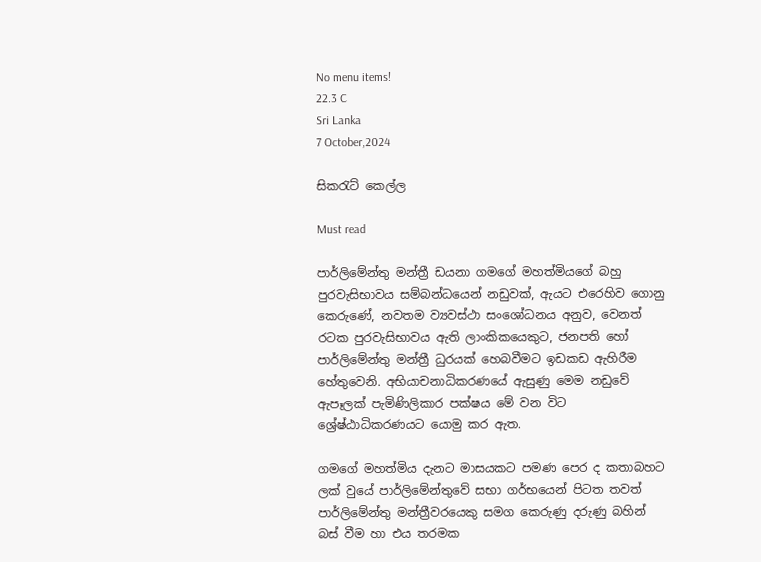No menu items!
22.3 C
Sri Lanka
7 October,2024

සිකරැට් කෙල්ල

Must read

පාර්ලිමේන්තු මන්ත්‍රී ඩයනා ගමගේ මහත්මියගේ බහු පුරවැසිභාවය සම්බන්ධයෙන් නඩුවක්, ඇයට එරෙහිව ගොනු කෙරුණේ, නවතම ව්‍යවස්ථා සංශෝධනය අනුව, වෙනත් රටක පුරවැසිභාවය ඇති ලාංකිකයෙකුට, ජනපති හෝ පාර්ලිමේන්තු මන්ත්‍රී ධුරයක් හෙබවීමට ඉඩකඩ ඇහිරීම හේතුවෙනි. අභියාචනාධිකරණයේ ඇසුණු මෙම නඩුවේ ඇපෑලක් පැමිණිලිකාර පක්ෂය මේ වන විට ශ්‍රේෂ්ඨාධිකරණයට යොමු කර ඇත.

ගමගේ මහත්මිය දැනට මාසයකට පමණ පෙර ද කතාබහට ලක් වුයේ පාර්ලිමේන්තුවේ සභා ගර්භයෙන් පිටත තවත් පාර්ලිමේන්තු මන්ත්‍රීවරයෙකු සමග කෙරුණු දරුණු බහින් බස් වීම හා එය තරමක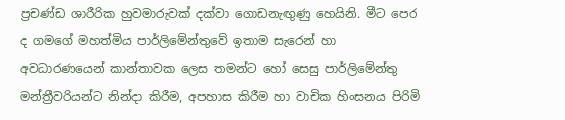ප්‍රචණ්ඩ ශාරීරික හුවමාරුවක් දක්වා ගොඩනැඟුණු හෙයිනි. මීට පෙර ද ගමගේ මහත්මිය පාර්ලිමේන්තුවේ ඉතාම සැරෙන් හා අවධාරණයෙන් කාන්තාවක ලෙස තමන්ට හෝ සෙසු පාර්ලිමේන්තු මන්ත්‍රීවරියන්ට නින්දා කිරීම, අපහාස කිරීම හා වාචික හිංසනය පිරිමි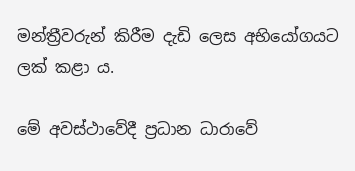මන්ත්‍රීවරුන් කිරීම දැඩි ලෙස අභියෝගයට ලක් කළා ය.

මේ අවස්ථාවේදී ප්‍රධාන ධාරාවේ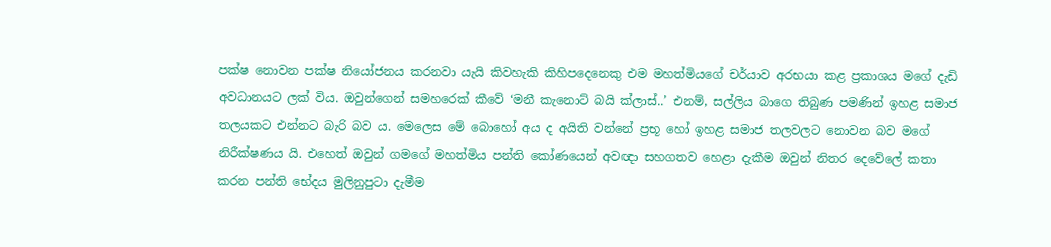පක්ෂ නොවන පක්ෂ නියෝජනය කරනවා යැයි කිවහැකි කිහිපදෙනෙකු එම මහත්මියගේ චර්යාව අරභයා කළ ප්‍රකාශය මගේ දැඩි අවධානයට ලක් විය. ඔවුන්ගෙන් සමහරෙක් කීවේ ‘මනී කැනොට් බයි ක්ලාස්..’ එනම්, සල්ලිය බාගෙ තිබුණ පමණින් ඉහළ සමාජ තලයකට එන්නට බැරි බව ය. මෙලෙස මේ බොහෝ අය ද අයිති වන්නේ ප්‍රභූ හෝ ඉහළ සමාජ තලවලට නොවන බව මගේ නිරීක්ෂණය යි. එහෙත් ඔවුන් ගමගේ මහත්මිය පන්ති කෝණයෙන් අවඥා සහගතව හෙළා දැකීම ඔවුන් නිතර දෙවේලේ කතා කරන පන්ති භේදය මුලිනුපුටා දැමීම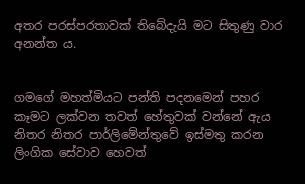අතර පරස්පරතාවක් තිබේදැයි මට සිතුණු වාර අනන්ත ය.


ගමගේ මහත්මියට පන්ති පදනමෙන් පහර කෑමට ලක්වන තවත් හේතුවක් වන්නේ ඇය නිතර නිතර පාර්ලිමේන්තුවේ ඉස්මතු කරන ලිංගික සේවාව හෙවත්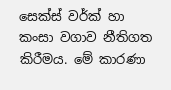සෙක්ස් වර්ක් හා කංසා වගාව නීතිගත කිරීමය. මේ කාරණා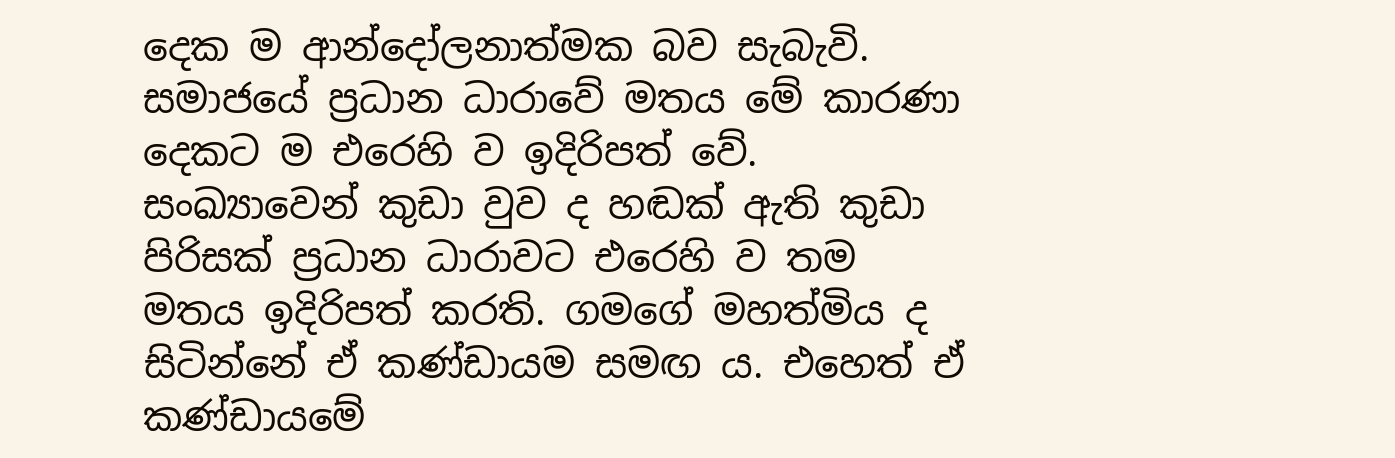දෙක ම ආන්දෝලනාත්මක බව සැබැවි. සමාජයේ ප්‍රධාන ධාරාවේ මතය මේ කාරණා දෙකට ම එරෙහි ව ඉදිරිපත් වේ. සංඛ්‍යාවෙන් කුඩා වුව ද හඬක් ඇති කුඩා පිරිසක් ප්‍රධාන ධාරාවට එරෙහි ව තම මතය ඉදිරිපත් කරති. ගමගේ මහත්මිය ද සිටින්නේ ඒ කණ්ඩායම සමඟ ය. එහෙත් ඒ කණ්ඩායමේ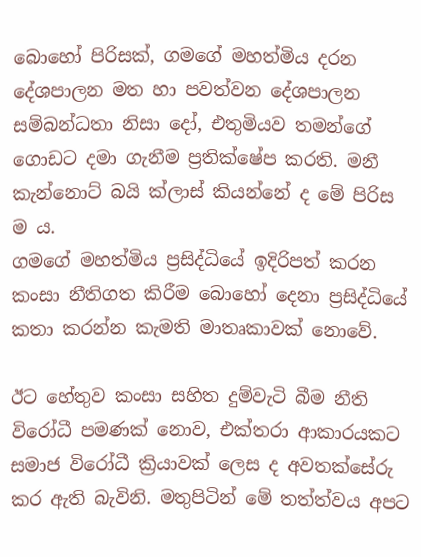බොහෝ පිරිසක්, ගමගේ මහත්මිය දරන දේශපාලන මත හා පවත්වන දේශපාලන සම්බන්ධතා නිසා දෝ, එතුමියව තමන්ගේ ගොඩට දමා ගැනීම ප්‍රතික්ෂේප කරති. මනී කැන්නොට් බයි ක්ලාස් කියන්නේ ද මේ පිරිස ම ය.
ගමගේ මහත්මිය ප්‍රසිද්ධියේ ඉදිරිපත් කරන කංසා නීතිගත කිරීම බොහෝ දෙනා ප්‍රසිද්ධියේ කතා කරන්න කැමති මාතෘකාවක් නොවේ.

ඊට හේතුව කංසා සහිත දුම්වැටි බීම නීති විරෝධී පමණක් නොව, එක්තරා ආකාරයකට සමාජ විරෝධී ක්‍රියාවක් ලෙස ද අවතක්සේරු කර ඇති බැවිනි. මතුපිටින් මේ තත්ත්වය අපට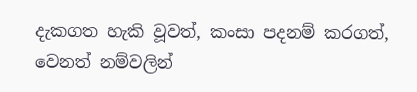දැකගත හැකි වූවත්, කංසා පදනම් කරගත්, වෙනත් නම්වලින්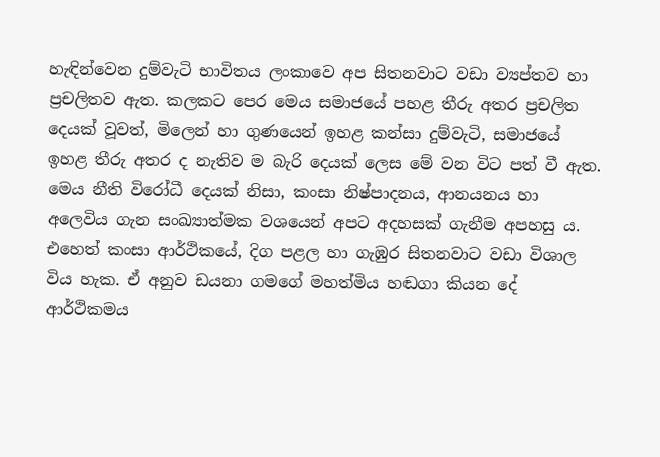හැඳින්වෙන දුම්වැටි භාවිතය ලංකාවෙ අප සිතනවාට වඩා ව්‍යප්තව හා ප්‍රචලිතව ඇත. කලකට පෙර මෙය සමාජයේ පහළ තීරු අතර ප්‍රචලිත දෙයක් වූවත්, මිලෙන් හා ගුණයෙන් ඉහළ කන්සා දුම්වැටි, සමාජයේ ඉහළ තීරු අතර ද නැතිව ම බැරි දෙයක් ලෙස මේ වන විට පත් වී ඇත. මෙය නීති විරෝධී දෙයක් නිසා, කංසා නිෂ්පාදනය, ආනයනය හා අලෙවිය ගැන සංඛ්‍යාත්මක වශයෙන් අපට අදහසක් ගැනීම අපහසු ය. එහෙත් කංසා ආර්ථිකයේ, දිග පළල හා ගැඹුර සිතනවාට වඩා විශාල විය හැක. ඒ අනුව ඩයනා ගමගේ මහත්මිය හඬගා කියන දේ ආර්ථිකමය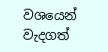වශයෙන් වැදගත්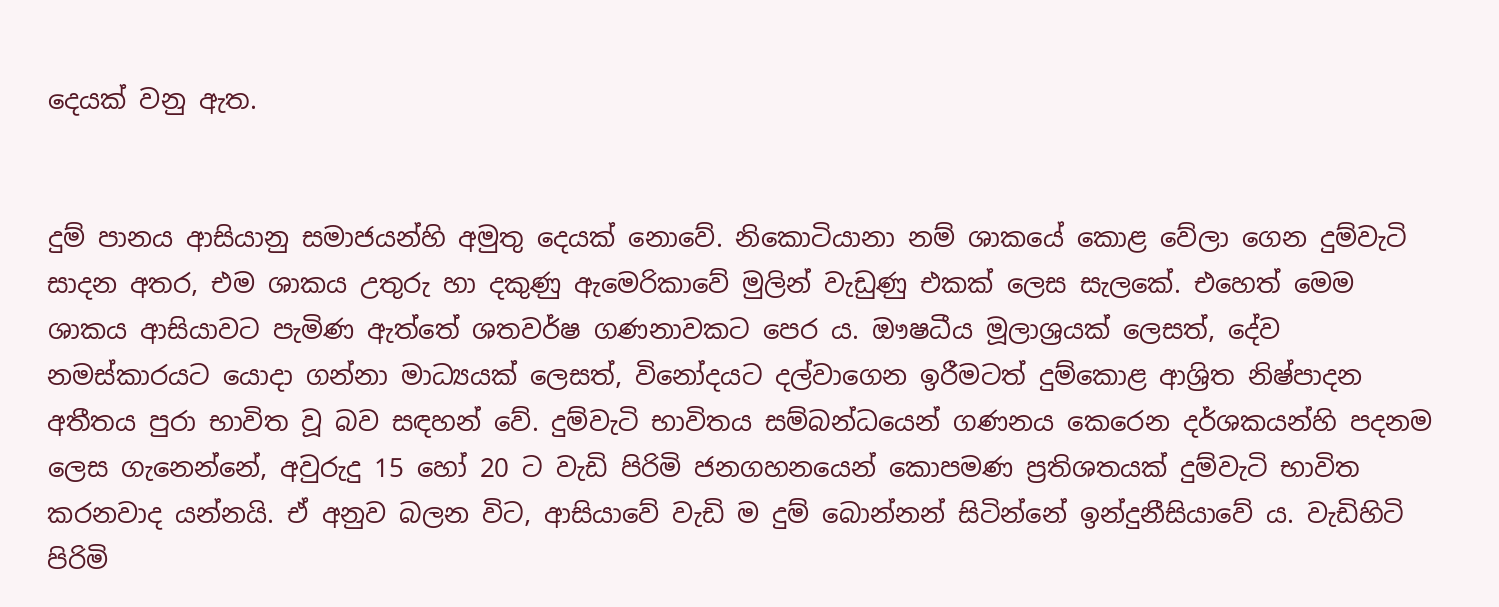දෙයක් වනු ඇත.


දුම් පානය ආසියානු සමාජයන්හි අමුතු දෙයක් නොවේ. නිකොටියානා නම් ශාකයේ කොළ වේලා ගෙන දුම්වැටි සාදන අතර, එම ශාකය උතුරු හා දකුණු ඇමෙරිකාවේ මුලින් වැඩුණු එකක් ලෙස සැලකේ. එහෙත් මෙම ශාකය ආසියාවට පැමිණ ඇත්තේ ශතවර්ෂ ගණනාවකට පෙර ය. ඖෂධීය මූලාශ්‍රයක් ලෙසත්, දේව නමස්කාරයට යොදා ගන්නා මාධ්‍යයක් ලෙසත්, විනෝදයට දල්වාගෙන ඉරීමටත් දුම්කොළ ආශ්‍රිත නිෂ්පාදන අතීතය පුරා භාවිත වූ බව සඳහන් වේ. දුම්වැටි භාවිතය සම්බන්ධයෙන් ගණනය කෙරෙන දර්ශකයන්හි පදනම ලෙස ගැනෙන්නේ, අවුරුදු 15 හෝ 20 ට වැඩි පිරිමි ජනගහනයෙන් කොපමණ ප්‍රතිශතයක් දුම්වැටි භාවිත කරනවාද යන්නයි. ඒ අනුව බලන විට, ආසියාවේ වැඩි ම දුම් බොන්නන් සිටින්නේ ඉන්දුනීසියාවේ ය. වැඩිහිටි පිරිමි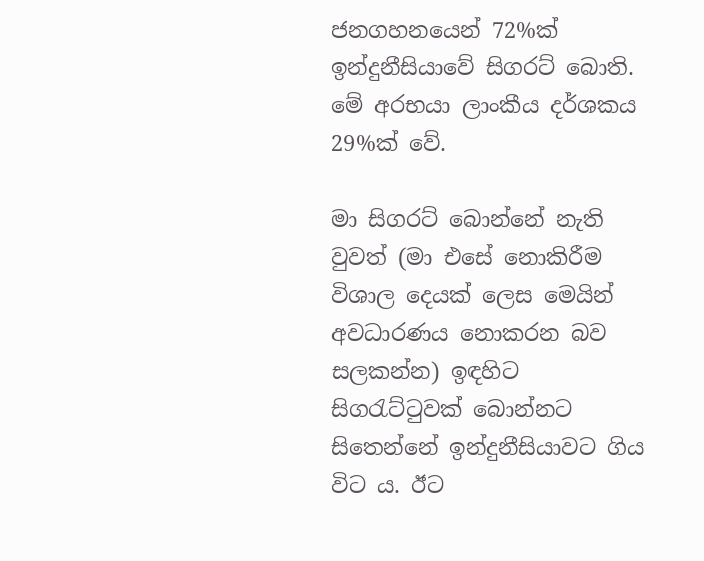ජනගහනයෙන් 72%ක් ඉන්දුනීසියාවේ සිගරට් බොති. මේ අරභයා ලාංකීය දර්ශකය 29%ක් වේ.

මා සිගරට් බොන්නේ නැති වුවත් (මා එසේ නොකිරීම විශාල දෙයක් ලෙස මෙයින් අවධාරණය නොකරන බව සලකන්න) ඉඳහිට සිගරැට්ටුවක් බොන්නට සිතෙන්නේ ඉන්දුනීසියාවට ගිය විට ය. ඊට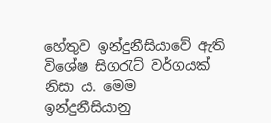හේතුව ඉන්දුනීසියාවේ ඇති විශේෂ සිගරැට් වර්ගයක් නිසා ය. මෙම ඉන්දුනීසියානු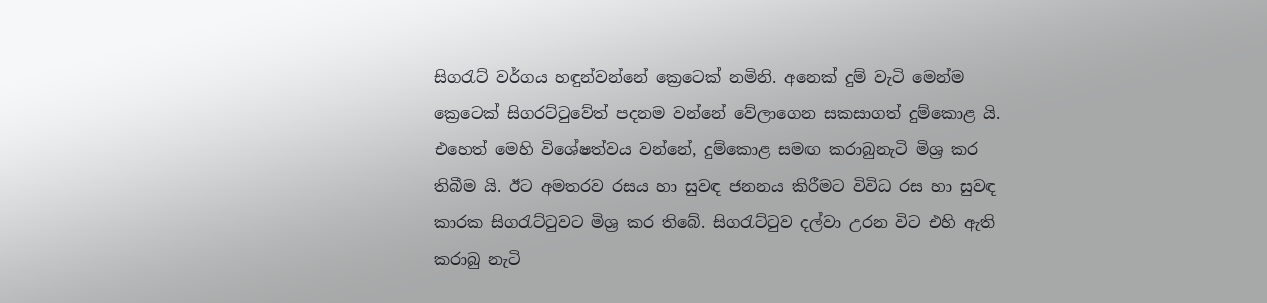සිගරැට් වර්ගය හඳුන්වන්නේ ක්‍රෙටෙක් නමිනි. අනෙක් දුම් වැටි මෙන්ම ක්‍රෙටෙක් සිගරට්ටුවේත් පදනම වන්නේ වේලාගෙන සකසාගත් දුම්කොළ යි. එහෙත් මෙහි විශේෂත්වය වන්නේ, දුම්කොළ සමඟ කරාබුනැටි මිශ්‍ර කර තිබීම යි. ඊට අමතරව රසය හා සුවඳ ජනනය කිරීමට විවිධ රස හා සුවඳ කාරක සිගරැට්ටුවට මිශ්‍ර කර තිබේ. සිගරැට්ටුව දල්වා උරන විට එහි ඇති කරාබු නැටි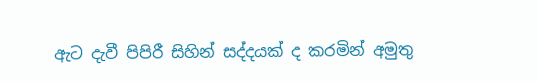ඇට දැවී පිපිරී සිහින් සද්දයක් ද කරමින් අමුතු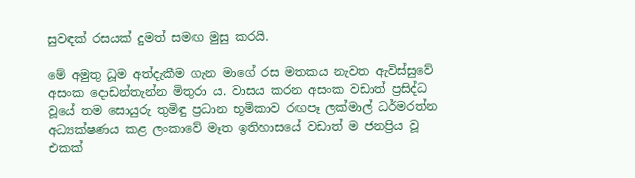සුවඳක් රසයක් දුමත් සමඟ මුසු කරයි.

මේ අමුතු ධූම අත්දැකීම ගැන මාගේ රස මතකය නැවත ඇවිස්සුවේ අසංක දොඩන්තැන්න මිතුරා ය. වාසය කරන අසංක වඩාත් ප්‍රසිද්ධ වූයේ තම සොයුරු තුමිඳු ප්‍රධාන භූමිකාව රඟපෑ ලක්මාල් ධර්මරත්න අධ්‍යක්ෂණය කළ ලංකාවේ මෑත ඉතිහාසයේ වඩාත් ම ජනප්‍රිය වූ එකක්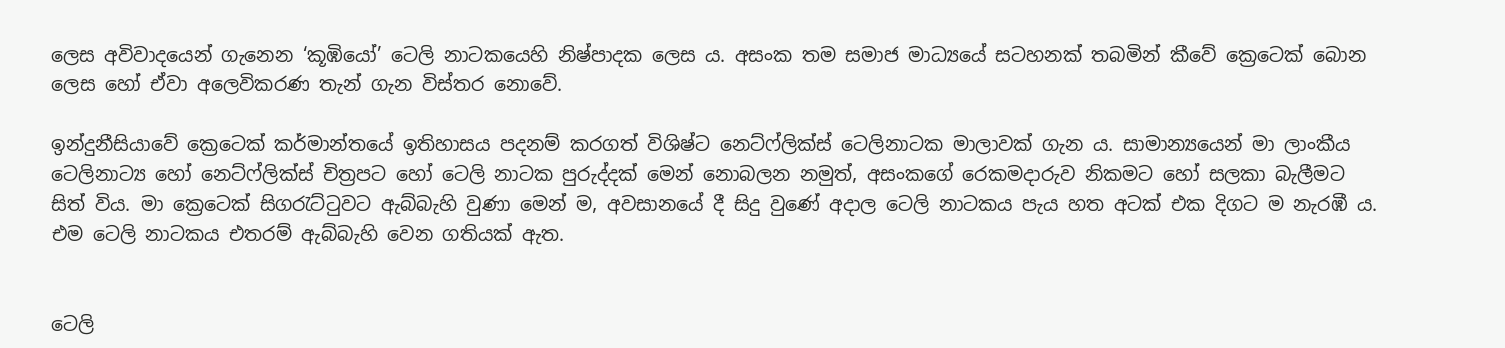ලෙස අවිවාදයෙන් ගැනෙන ‘කූඹියෝ’ ටෙලි නාටකයෙහි නිෂ්පාදක ලෙස ය. අසංක තම සමාජ මාධ්‍යයේ සටහනක් තබමින් කීවේ ක්‍රෙටෙක් බොන ලෙස හෝ ඒවා අලෙවිකරණ තැන් ගැන විස්තර නොවේ.

ඉන්දුනීසියාවේ ක්‍රෙටෙක් කර්මාන්තයේ ඉතිහාසය පදනම් කරගත් විශිෂ්ට නෙට්ෆ්ලික්ස් ටෙලිනාටක මාලාවක් ගැන ය. සාමාන්‍යයෙන් මා ලාංකීය ටෙලිනාට්‍ය හෝ නෙට්ෆ්ලික්ස් චිත්‍රපට හෝ ටෙලි නාටක පුරුද්දක් මෙන් නොබලන නමුත්, අසංකගේ රෙකමදාරුව නිකමට හෝ සලකා බැලීමට සිත් විය. මා ක්‍රෙටෙක් සිගරැට්ටුවට ඇබ්බැහි වුණා මෙන් ම, අවසානයේ දී සිදු වුණේ අදාල ටෙලි නාටකය පැය හත අටක් එක දිගට ම නැරඹී ය. එම ටෙලි නාටකය එතරම් ඇබ්බැහි වෙන ගතියක් ඇත.


ටෙලි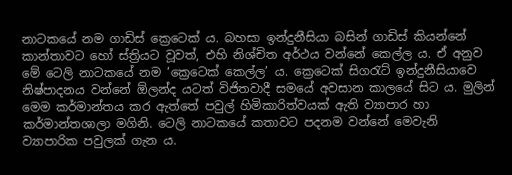නාටකයේ නම ගාඩිස් ක්‍රෙටෙක් ය. බහසා ඉන්දුනීසියා බසින් ගාඩිස් කියන්නේ කාන්තාවට හෝ ස්ත්‍රියට වූවත්, එහි නිශ්චිත අර්ථය වන්නේ කෙල්ල ය. ඒ අනුව මේ ටෙලි නාටකයේ නම ‘ක්‍රෙටෙක් කෙල්ල’ ය. ක්‍රෙටෙක් සිගරැට් ඉන්දුනීසියාවෙ නිෂ්පාදනය වන්නේ ඕලන්ද යටත් විජිතවාදී සමයේ අවසාන කාලයේ සිට ය. මුලින් මෙම කර්මාන්තය කර ඇත්තේ පවුල් හිමිකාරිත්වයක් ඇති ව්‍යාපාර හා කර්මාන්තශාලා මගිනි. ටෙලි නාටකයේ කතාවට පදනම වන්නේ මෙවැනි ව්‍යාපාරික පවුලක් ගැන ය.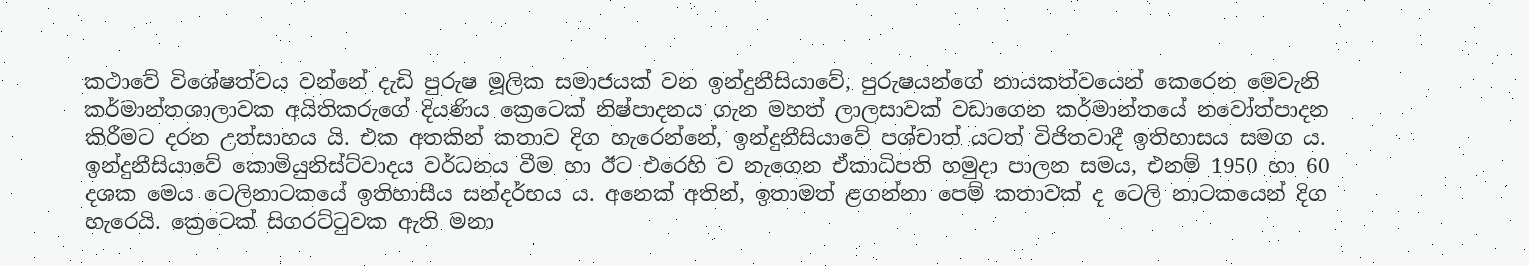කථාවේ විශේෂත්වය වන්නේ දැඩි පුරුෂ මූලික සමාජයක් වන ඉන්දුනීසියාවේ, පුරුෂයන්ගේ නායකත්වයෙන් කෙරෙන මෙවැනි කර්මාන්තශාලාවක අයිතිකරුගේ දියණිය ක්‍රෙටෙක් නිෂ්පාදනය ගැන මහත් ලාලසාවක් වඩාගෙන කර්මාන්තයේ නවෝත්පාදන කිරීමට දරන උත්සාහය යි. එක අතකින් කතාව දිග හැරෙන්නේ, ඉන්දුනීසියාවේ පශ්චාත් යටත් විජිතවාදී ඉතිහාසය සමග ය. ඉන්දුනීසියාවේ කොමියුනිස්ට්වාදය වර්ධනය වීම හා ඊට එරෙහි ව නැගෙන ඒකාධිපති හමුදා පාලන සමය, එනම් 1950 හා 60 දශක මෙය ටෙලිනාටකයේ ඉතිහාසීය සන්දර්භය ය. අනෙක් අතින්, ඉතාමත් ළගන්නා පෙම් කතාවක් ද ටෙලි නාටකයෙන් දිග හැරෙයි. ක්‍රෙටෙක් සිගරට්ටුවක ඇති මනා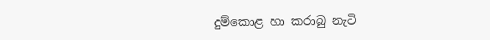දුම්කොළ හා කරාබු නැටි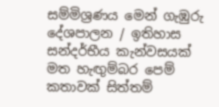සම්මිශ්‍රණය මෙන් ගැඹුරු දේශපාලන / ඉතිහාස සන්දර්භීය කැන්වසයක් මත හැඟුම්බර පෙම් කතාවක් සිත්තම්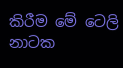කිරීම මේ ටෙලි නාටක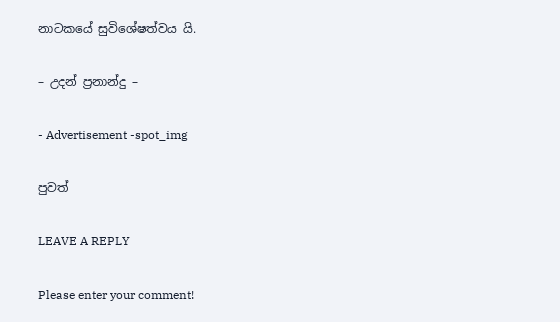නාටකයේ සුවිශේෂත්වය යි.

– උදන් ප්‍රනාන්දු –

- Advertisement -spot_img

පුවත්

LEAVE A REPLY

Please enter your comment!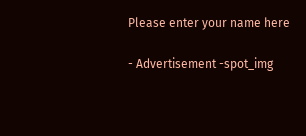Please enter your name here

- Advertisement -spot_img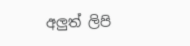අලුත් ලිපි